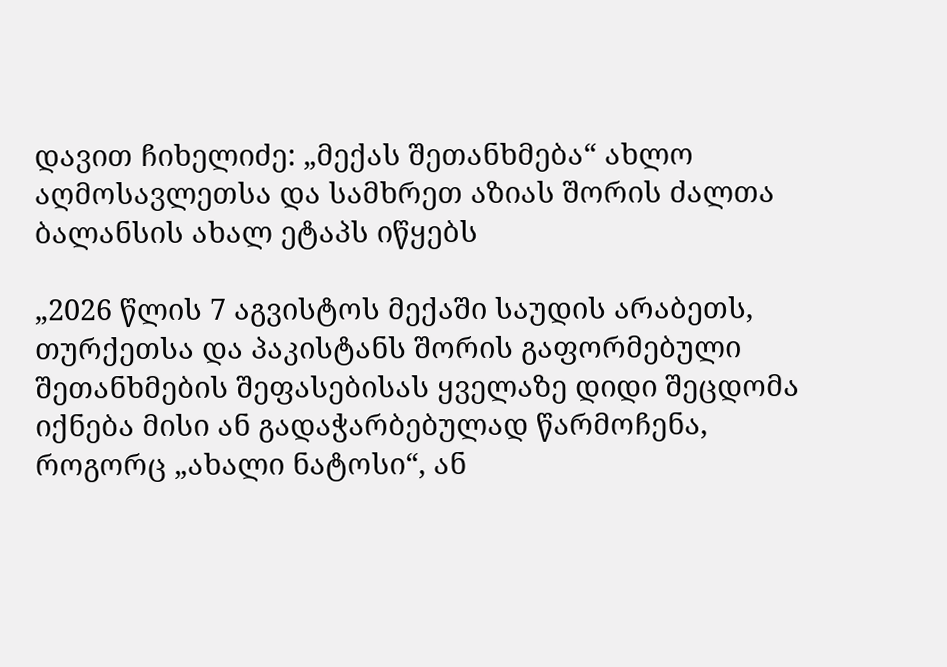დავით ჩიხელიძე: „მექას შეთანხმება“ ახლო აღმოსავლეთსა და სამხრეთ აზიას შორის ძალთა ბალანსის ახალ ეტაპს იწყებს

„2026 წლის 7 აგვისტოს მექაში საუდის არაბეთს, თურქეთსა და პაკისტანს შორის გაფორმებული შეთანხმების შეფასებისას ყველაზე დიდი შეცდომა იქნება მისი ან გადაჭარბებულად წარმოჩენა, როგორც „ახალი ნატოსი“, ან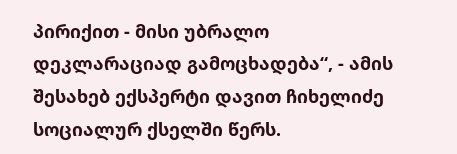პირიქით - მისი უბრალო დეკლარაციად გამოცხადება“, - ამის შესახებ ექსპერტი დავით ჩიხელიძე სოციალურ ქსელში წერს.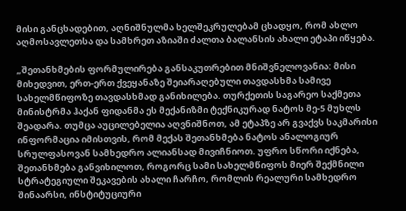მისი განცხადებით, აღნიშნულმა ხელშეკრულებამ ცხადყო, რომ ახლო აღმოსავლეთსა და სამხრეთ აზიაში ძალთა ბალანსის ახალი ეტაპი იწყება.

„შეთანხმების ფორმულირება განსაკუთრებით მნიშვნელოვანია: მისი მიხედვით, ერთ-ერთ ქვეყანაზე შეიარაღებული თავდასხმა სამივე სახელმწიფოზე თავდასხმად განიხილება. თურქეთის საგარეო საქმეთა მინისტრმა ჰაქან ფიდანმა ეს მექანიზმი ტექნიკურად ნატოს მე-5 მუხლს შეადარა. თუმცა აუცილებელია აღვნიშნოთ, ამ ეტაპზე არ გვაქვს საკმარისი ინფორმაცია იმისთვის, რომ მექას შეთანხმება ნატოს ანალოგიურ სრულფასოვან სამხედრო ალიანსად მივიჩნიოთ. უფრო სწორი იქნება, შეთანხმება განვიხილოთ, როგორც სამი სახელმწიფოს მიერ შექმნილი სტრატეგიული შეკავების ახალი ჩარჩო, რომლის რეალური სამხედრო შინაარსი, ინსტიტუციური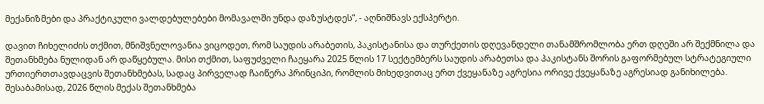მექანიზმები და პრაქტიკული ვალდებულებები მომავალში უნდა დაზუსტდეს“, - აღნიშნავს ექსპერტი.

დავით ჩიხელიძის თქმით, მნიშვნელოვანია ვიცოდეთ, რომ საუდის არაბეთის, პაკისტანისა და თურქეთის დღევანდელი თანამშრომლობა ერთ დღეში არ შექმნილა და შეთანხმება ნულიდან არ დაწყებულა. მისი თქმით, საფუძველი ჩაეყარა 2025 წლის 17 სექტემბერს საუდის არაბეთსა და პაკისტანს შორის გაფორმებულ სტრატეგიული ურთიერთთავდაცვის შეთანხმებას, სადაც პირველად ჩაიწერა პრინციპი, რომლის მიხედვითაც ერთ ქვეყანაზე აგრესია ორივე ქვეყანაზე აგრესიად განიხილება. შესაბამისად, 2026 წლის მექას შეთანხმება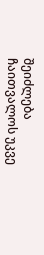შეიძლება ჩაითვალოს უკვე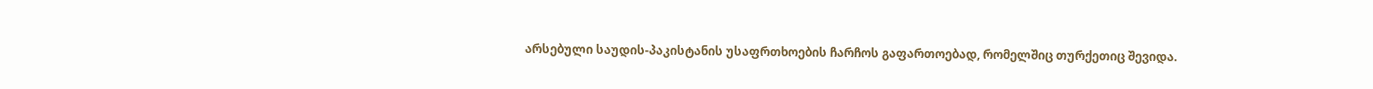არსებული საუდის-პაკისტანის უსაფრთხოების ჩარჩოს გაფართოებად, რომელშიც თურქეთიც შევიდა.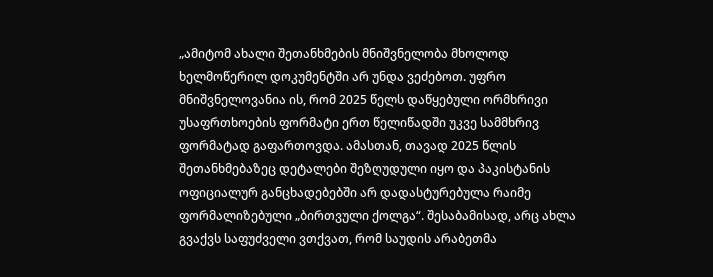„ამიტომ ახალი შეთანხმების მნიშვნელობა მხოლოდ ხელმოწერილ დოკუმენტში არ უნდა ვეძებოთ. უფრო მნიშვნელოვანია ის, რომ 2025 წელს დაწყებული ორმხრივი უსაფრთხოების ფორმატი ერთ წელიწადში უკვე სამმხრივ ფორმატად გაფართოვდა. ამასთან, თავად 2025 წლის შეთანხმებაზეც დეტალები შეზღუდული იყო და პაკისტანის ოფიციალურ განცხადებებში არ დადასტურებულა რაიმე ფორმალიზებული „ბირთვული ქოლგა“. შესაბამისად, არც ახლა გვაქვს საფუძველი ვთქვათ, რომ საუდის არაბეთმა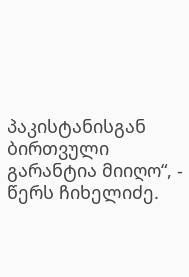პაკისტანისგან ბირთვული გარანტია მიიღო“, - წერს ჩიხელიძე.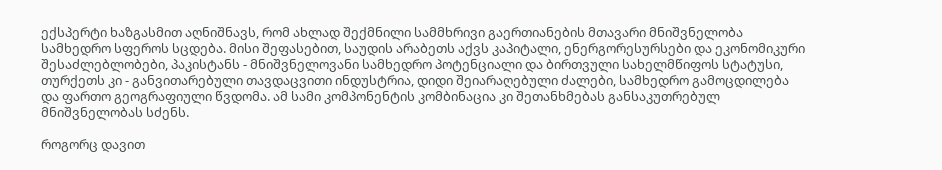ექსპერტი ხაზგასმით აღნიშნავს, რომ ახლად შექმნილი სამმხრივი გაერთიანების მთავარი მნიშვნელობა სამხედრო სფეროს სცდება. მისი შეფასებით, საუდის არაბეთს აქვს კაპიტალი, ენერგორესურსები და ეკონომიკური შესაძლებლობები, პაკისტანს - მნიშვნელოვანი სამხედრო პოტენციალი და ბირთვული სახელმწიფოს სტატუსი, თურქეთს კი - განვითარებული თავდაცვითი ინდუსტრია, დიდი შეიარაღებული ძალები, სამხედრო გამოცდილება და ფართო გეოგრაფიული წვდომა. ამ სამი კომპონენტის კომბინაცია კი შეთანხმებას განსაკუთრებულ მნიშვნელობას სძენს.

როგორც დავით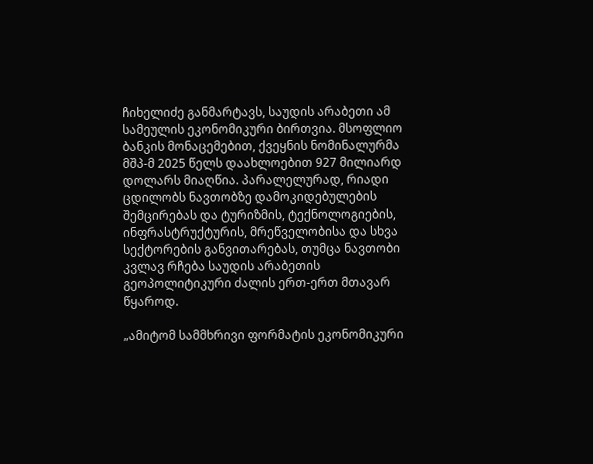ჩიხელიძე განმარტავს, საუდის არაბეთი ამ სამეულის ეკონომიკური ბირთვია. მსოფლიო ბანკის მონაცემებით, ქვეყნის ნომინალურმა მშპ-მ 2025 წელს დაახლოებით 927 მილიარდ დოლარს მიაღწია. პარალელურად, რიადი ცდილობს ნავთობზე დამოკიდებულების შემცირებას და ტურიზმის, ტექნოლოგიების, ინფრასტრუქტურის, მრეწველობისა და სხვა სექტორების განვითარებას, თუმცა ნავთობი კვლავ რჩება საუდის არაბეთის გეოპოლიტიკური ძალის ერთ-ერთ მთავარ წყაროდ.

„ამიტომ სამმხრივი ფორმატის ეკონომიკური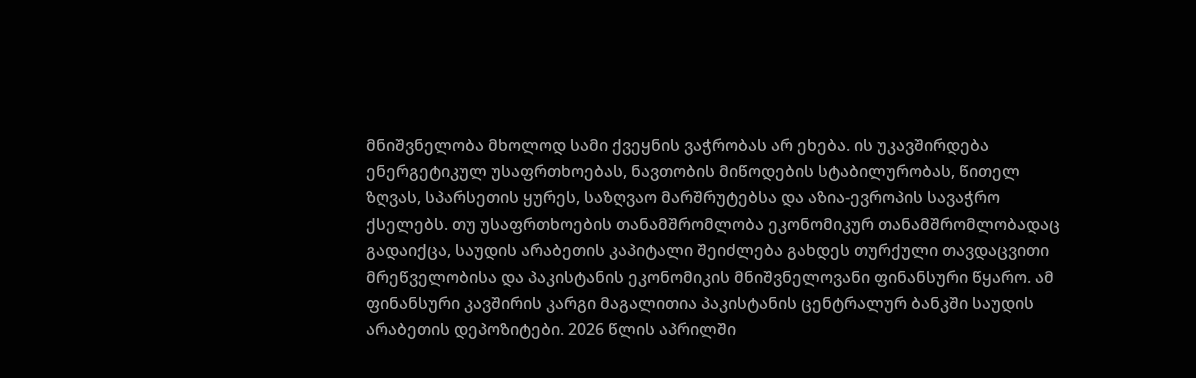მნიშვნელობა მხოლოდ სამი ქვეყნის ვაჭრობას არ ეხება. ის უკავშირდება ენერგეტიკულ უსაფრთხოებას, ნავთობის მიწოდების სტაბილურობას, წითელ ზღვას, სპარსეთის ყურეს, საზღვაო მარშრუტებსა და აზია-ევროპის სავაჭრო ქსელებს. თუ უსაფრთხოების თანამშრომლობა ეკონომიკურ თანამშრომლობადაც გადაიქცა, საუდის არაბეთის კაპიტალი შეიძლება გახდეს თურქული თავდაცვითი მრეწველობისა და პაკისტანის ეკონომიკის მნიშვნელოვანი ფინანსური წყარო. ამ ფინანსური კავშირის კარგი მაგალითია პაკისტანის ცენტრალურ ბანკში საუდის არაბეთის დეპოზიტები. 2026 წლის აპრილში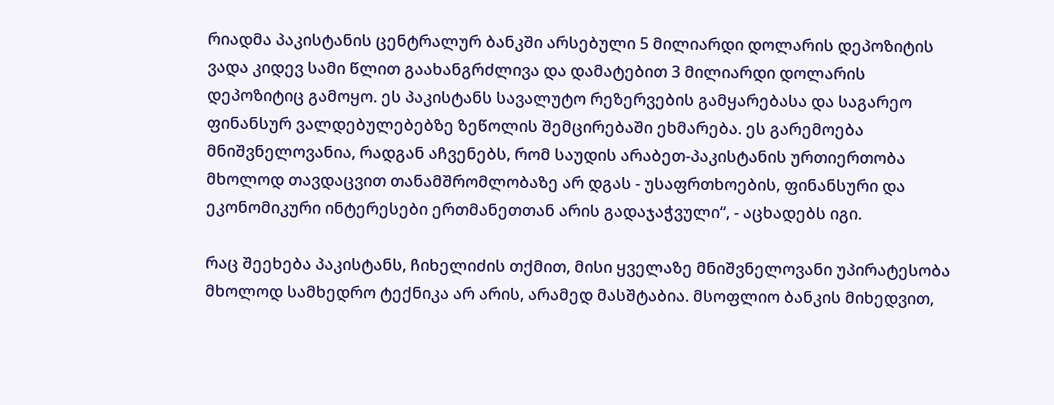რიადმა პაკისტანის ცენტრალურ ბანკში არსებული 5 მილიარდი დოლარის დეპოზიტის ვადა კიდევ სამი წლით გაახანგრძლივა და დამატებით 3 მილიარდი დოლარის დეპოზიტიც გამოყო. ეს პაკისტანს სავალუტო რეზერვების გამყარებასა და საგარეო ფინანსურ ვალდებულებებზე ზეწოლის შემცირებაში ეხმარება. ეს გარემოება მნიშვნელოვანია, რადგან აჩვენებს, რომ საუდის არაბეთ-პაკისტანის ურთიერთობა მხოლოდ თავდაცვით თანამშრომლობაზე არ დგას - უსაფრთხოების, ფინანსური და ეკონომიკური ინტერესები ერთმანეთთან არის გადაჯაჭვული“, - აცხადებს იგი.

რაც შეეხება პაკისტანს, ჩიხელიძის თქმით, მისი ყველაზე მნიშვნელოვანი უპირატესობა მხოლოდ სამხედრო ტექნიკა არ არის, არამედ მასშტაბია. მსოფლიო ბანკის მიხედვით,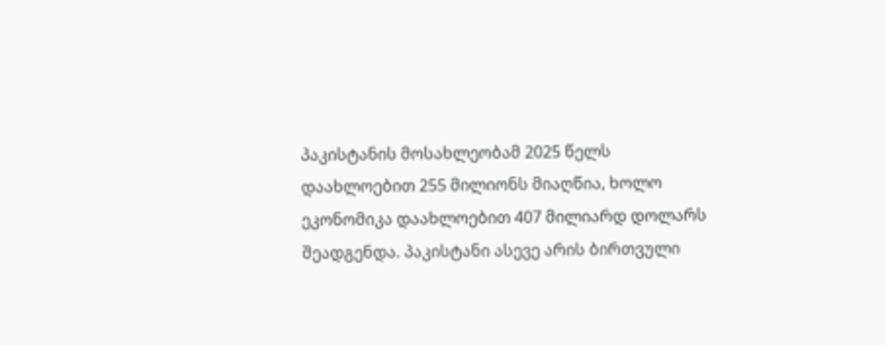პაკისტანის მოსახლეობამ 2025 წელს დაახლოებით 255 მილიონს მიაღწია, ხოლო ეკონომიკა დაახლოებით 407 მილიარდ დოლარს შეადგენდა. პაკისტანი ასევე არის ბირთვული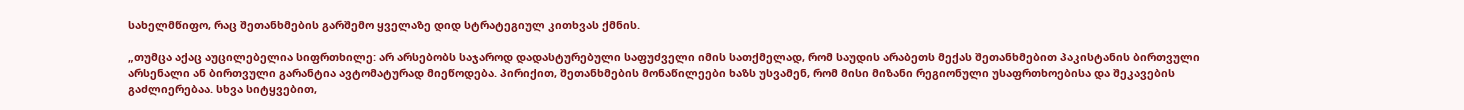სახელმწიფო, რაც შეთანხმების გარშემო ყველაზე დიდ სტრატეგიულ კითხვას ქმნის.

„თუმცა აქაც აუცილებელია სიფრთხილე: არ არსებობს საჯაროდ დადასტურებული საფუძველი იმის სათქმელად, რომ საუდის არაბეთს მექას შეთანხმებით პაკისტანის ბირთვული არსენალი ან ბირთვული გარანტია ავტომატურად მიეწოდება. პირიქით, შეთანხმების მონაწილეები ხაზს უსვამენ, რომ მისი მიზანი რეგიონული უსაფრთხოებისა და შეკავების გაძლიერებაა. სხვა სიტყვებით,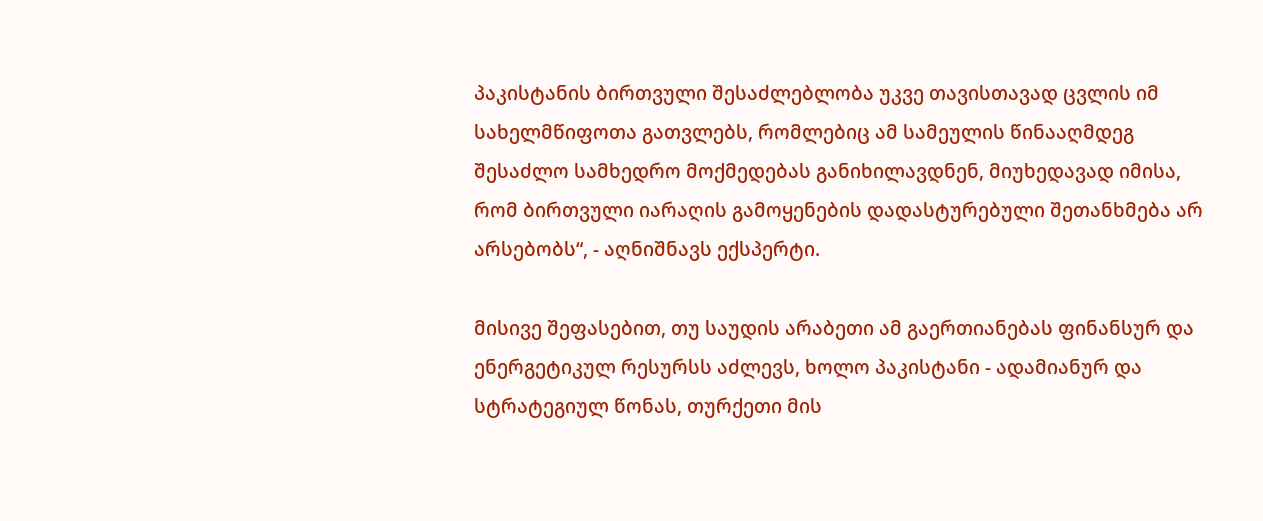პაკისტანის ბირთვული შესაძლებლობა უკვე თავისთავად ცვლის იმ სახელმწიფოთა გათვლებს, რომლებიც ამ სამეულის წინააღმდეგ შესაძლო სამხედრო მოქმედებას განიხილავდნენ, მიუხედავად იმისა, რომ ბირთვული იარაღის გამოყენების დადასტურებული შეთანხმება არ არსებობს“, - აღნიშნავს ექსპერტი.

მისივე შეფასებით, თუ საუდის არაბეთი ამ გაერთიანებას ფინანსურ და ენერგეტიკულ რესურსს აძლევს, ხოლო პაკისტანი - ადამიანურ და სტრატეგიულ წონას, თურქეთი მის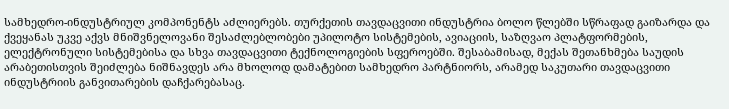სამხედრო-ინდუსტრიულ კომპონენტს აძლიერებს. თურქეთის თავდაცვითი ინდუსტრია ბოლო წლებში სწრაფად გაიზარდა და ქვეყანას უკვე აქვს მნიშვნელოვანი შესაძლებლობები უპილოტო სისტემების, ავიაციის, საზღვაო პლატფორმების, ელექტრონული სისტემებისა და სხვა თავდაცვითი ტექნოლოგიების სფეროებში. შესაბამისად, მექას შეთანხმება საუდის არაბეთისთვის შეიძლება ნიშნავდეს არა მხოლოდ დამატებით სამხედრო პარტნიორს, არამედ საკუთარი თავდაცვითი ინდუსტრიის განვითარების დაჩქარებასაც.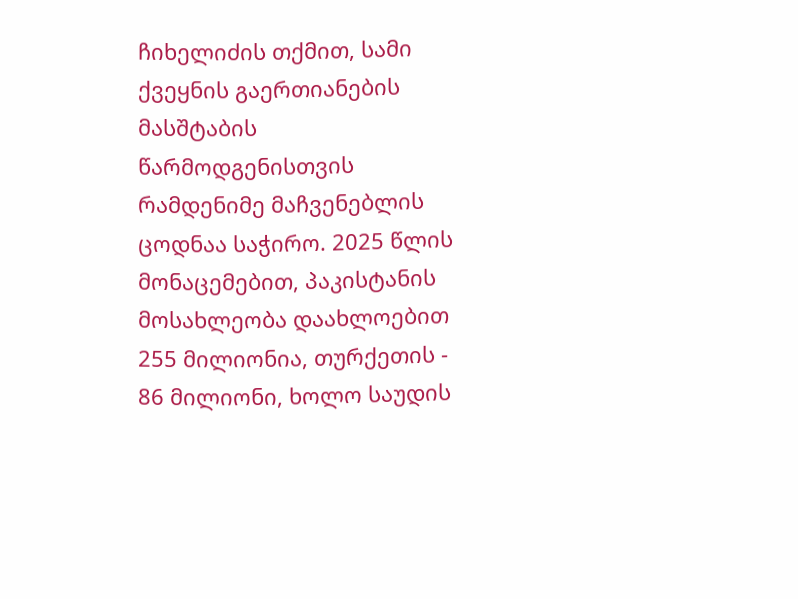ჩიხელიძის თქმით, სამი ქვეყნის გაერთიანების მასშტაბის წარმოდგენისთვის რამდენიმე მაჩვენებლის ცოდნაა საჭირო. 2025 წლის მონაცემებით, პაკისტანის მოსახლეობა დაახლოებით 255 მილიონია, თურქეთის - 86 მილიონი, ხოლო საუდის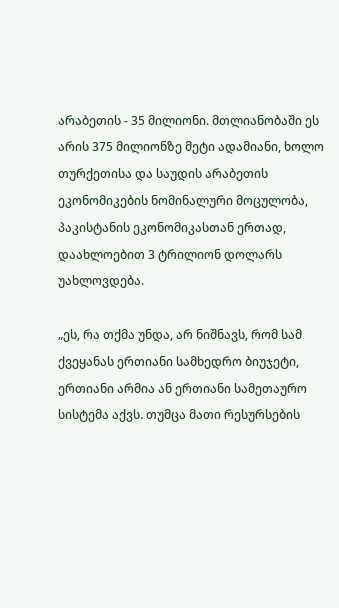არაბეთის - 35 მილიონი. მთლიანობაში ეს არის 375 მილიონზე მეტი ადამიანი, ხოლო თურქეთისა და საუდის არაბეთის ეკონომიკების ნომინალური მოცულობა, პაკისტანის ეკონომიკასთან ერთად, დაახლოებით 3 ტრილიონ დოლარს უახლოვდება.

„ეს, რა თქმა უნდა, არ ნიშნავს, რომ სამ ქვეყანას ერთიანი სამხედრო ბიუჯეტი, ერთიანი არმია ან ერთიანი სამეთაურო სისტემა აქვს. თუმცა მათი რესურსების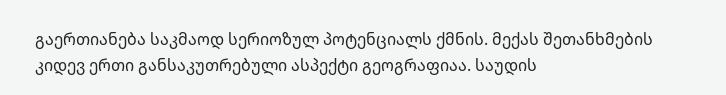გაერთიანება საკმაოდ სერიოზულ პოტენციალს ქმნის. მექას შეთანხმების კიდევ ერთი განსაკუთრებული ასპექტი გეოგრაფიაა. საუდის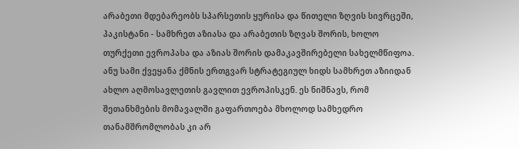არაბეთი მდებარეობს სპარსეთის ყურისა და წითელი ზღვის სივრცეში, პაკისტანი - სამხრეთ აზიასა და არაბეთის ზღვას შორის, ხოლო თურქეთი ევროპასა და აზიას შორის დამაკავშირებელი სახელმწიფოა. ანუ სამი ქვეყანა ქმნის ერთგვარ სტრატეგიულ ხიდს სამხრეთ აზიიდან ახლო აღმოსავლეთის გავლით ევროპისკენ. ეს ნიშნავს, რომ შეთანხმების მომავალში გაფართოება მხოლოდ სამხედრო თანამშრომლობას კი არ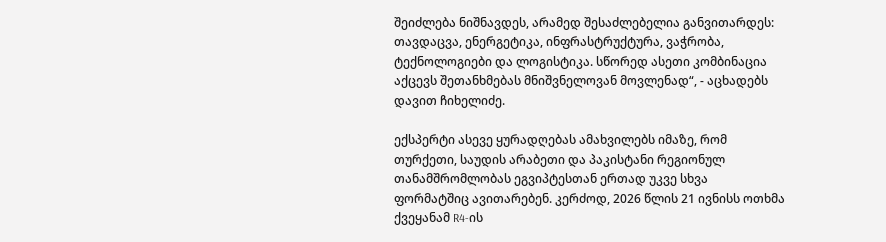შეიძლება ნიშნავდეს, არამედ შესაძლებელია განვითარდეს: თავდაცვა, ენერგეტიკა, ინფრასტრუქტურა, ვაჭრობა, ტექნოლოგიები და ლოგისტიკა. სწორედ ასეთი კომბინაცია აქცევს შეთანხმებას მნიშვნელოვან მოვლენად“, - აცხადებს დავით ჩიხელიძე.

ექსპერტი ასევე ყურადღებას ამახვილებს იმაზე, რომ თურქეთი, საუდის არაბეთი და პაკისტანი რეგიონულ თანამშრომლობას ეგვიპტესთან ერთად უკვე სხვა ფორმატშიც ავითარებენ. კერძოდ, 2026 წლის 21 ივნისს ოთხმა ქვეყანამ R4-ის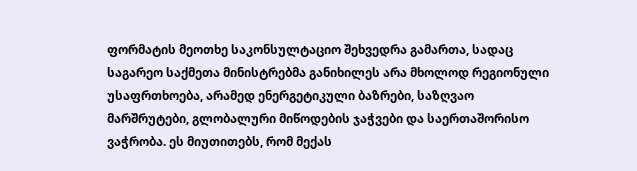ფორმატის მეოთხე საკონსულტაციო შეხვედრა გამართა, სადაც საგარეო საქმეთა მინისტრებმა განიხილეს არა მხოლოდ რეგიონული უსაფრთხოება, არამედ ენერგეტიკული ბაზრები, საზღვაო მარშრუტები, გლობალური მიწოდების ჯაჭვები და საერთაშორისო ვაჭრობა. ეს მიუთითებს, რომ მექას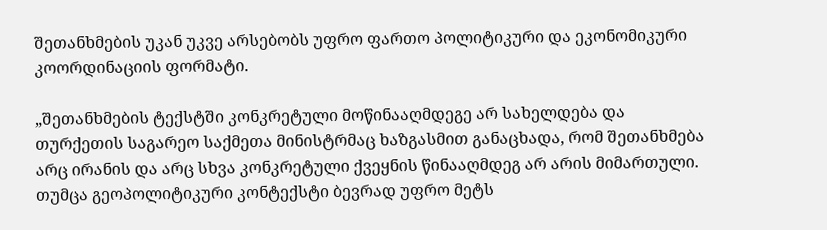შეთანხმების უკან უკვე არსებობს უფრო ფართო პოლიტიკური და ეკონომიკური კოორდინაციის ფორმატი.

„შეთანხმების ტექსტში კონკრეტული მოწინააღმდეგე არ სახელდება და თურქეთის საგარეო საქმეთა მინისტრმაც ხაზგასმით განაცხადა, რომ შეთანხმება არც ირანის და არც სხვა კონკრეტული ქვეყნის წინააღმდეგ არ არის მიმართული. თუმცა გეოპოლიტიკური კონტექსტი ბევრად უფრო მეტს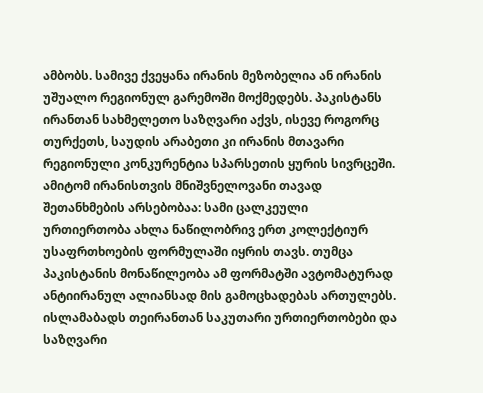ამბობს. სამივე ქვეყანა ირანის მეზობელია ან ირანის უშუალო რეგიონულ გარემოში მოქმედებს. პაკისტანს ირანთან სახმელეთო საზღვარი აქვს, ისევე როგორც თურქეთს, საუდის არაბეთი კი ირანის მთავარი რეგიონული კონკურენტია სპარსეთის ყურის სივრცეში. ამიტომ ირანისთვის მნიშვნელოვანი თავად შეთანხმების არსებობაა: სამი ცალკეული ურთიერთობა ახლა ნაწილობრივ ერთ კოლექტიურ უსაფრთხოების ფორმულაში იყრის თავს. თუმცა პაკისტანის მონაწილეობა ამ ფორმატში ავტომატურად ანტიირანულ ალიანსად მის გამოცხადებას ართულებს. ისლამაბადს თეირანთან საკუთარი ურთიერთობები და საზღვარი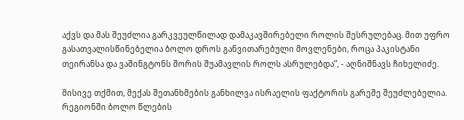აქვს და მას შეუძლია გარკვეულწილად დამაკავშირებელი როლის შესრულებაც. მით უფრო გასათვალისწინებელია ბოლო დროს განვითარებული მოვლენები, როცა პაკისტანი თეირანსა და ვაშინგტონს შორის შუამავლის როლს ასრულებდა“, - აღნიშნავს ჩიხელიძე.

მისივე თქმით, მექას შეთანხმების განხილვა ისრაელის ფაქტორის გარეშე შეუძლებელია. რეგიონში ბოლო წლების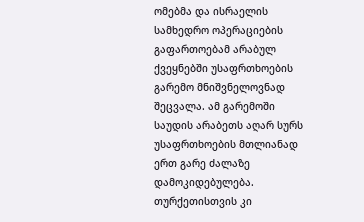ომებმა და ისრაელის სამხედრო ოპერაციების გაფართოებამ არაბულ ქვეყნებში უსაფრთხოების გარემო მნიშვნელოვნად შეცვალა. ამ გარემოში საუდის არაბეთს აღარ სურს უსაფრთხოების მთლიანად ერთ გარე ძალაზე დამოკიდებულება. თურქეთისთვის კი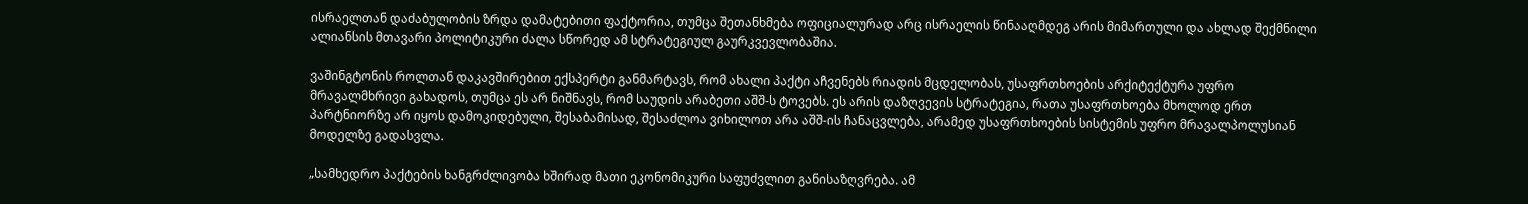ისრაელთან დაძაბულობის ზრდა დამატებითი ფაქტორია, თუმცა შეთანხმება ოფიციალურად არც ისრაელის წინააღმდეგ არის მიმართული და ახლად შექმნილი ალიანსის მთავარი პოლიტიკური ძალა სწორედ ამ სტრატეგიულ გაურკვევლობაშია.

ვაშინგტონის როლთან დაკავშირებით ექსპერტი განმარტავს, რომ ახალი პაქტი აჩვენებს რიადის მცდელობას, უსაფრთხოების არქიტექტურა უფრო მრავალმხრივი გახადოს, თუმცა ეს არ ნიშნავს, რომ საუდის არაბეთი აშშ-ს ტოვებს. ეს არის დაზღვევის სტრატეგია, რათა უსაფრთხოება მხოლოდ ერთ პარტნიორზე არ იყოს დამოკიდებული, შესაბამისად, შესაძლოა ვიხილოთ არა აშშ-ის ჩანაცვლება, არამედ უსაფრთხოების სისტემის უფრო მრავალპოლუსიან მოდელზე გადასვლა.

„სამხედრო პაქტების ხანგრძლივობა ხშირად მათი ეკონომიკური საფუძვლით განისაზღვრება. ამ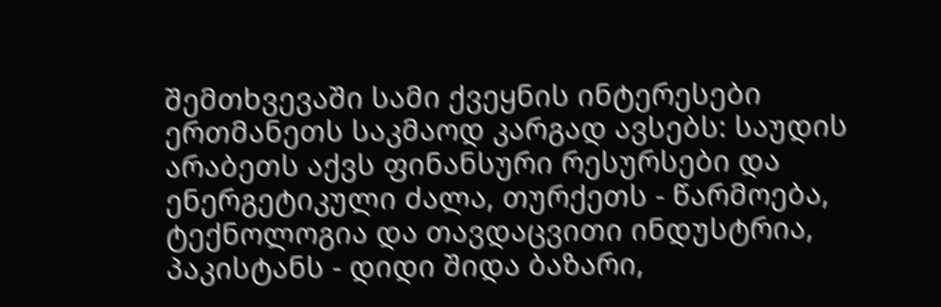შემთხვევაში სამი ქვეყნის ინტერესები ერთმანეთს საკმაოდ კარგად ავსებს: საუდის არაბეთს აქვს ფინანსური რესურსები და ენერგეტიკული ძალა, თურქეთს - წარმოება, ტექნოლოგია და თავდაცვითი ინდუსტრია, პაკისტანს - დიდი შიდა ბაზარი,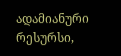ადამიანური რესურსი,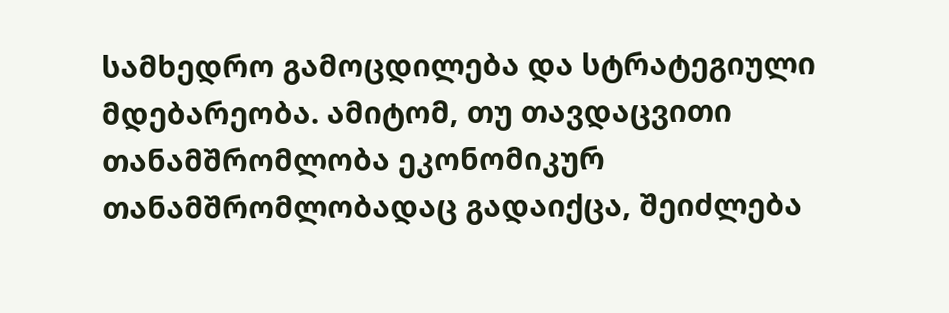სამხედრო გამოცდილება და სტრატეგიული მდებარეობა. ამიტომ, თუ თავდაცვითი თანამშრომლობა ეკონომიკურ თანამშრომლობადაც გადაიქცა, შეიძლება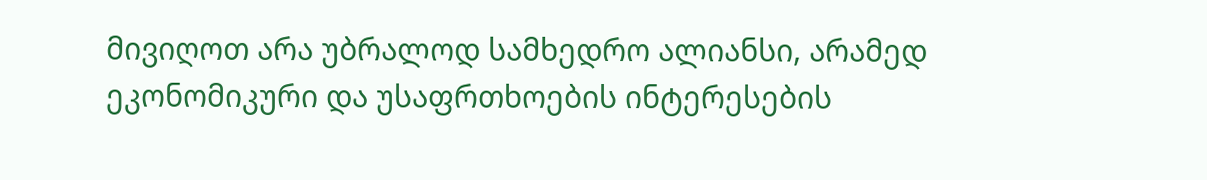მივიღოთ არა უბრალოდ სამხედრო ალიანსი, არამედ ეკონომიკური და უსაფრთხოების ინტერესების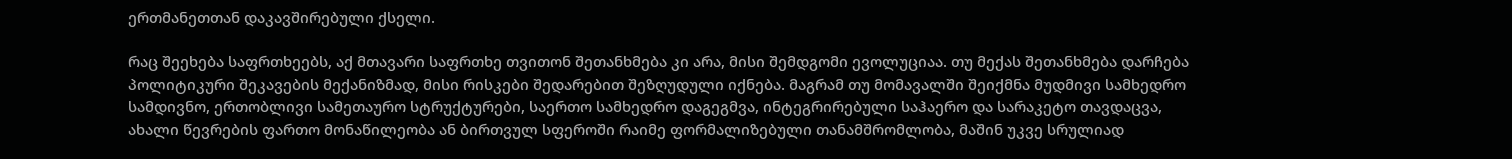ერთმანეთთან დაკავშირებული ქსელი.

რაც შეეხება საფრთხეებს, აქ მთავარი საფრთხე თვითონ შეთანხმება კი არა, მისი შემდგომი ევოლუციაა. თუ მექას შეთანხმება დარჩება პოლიტიკური შეკავების მექანიზმად, მისი რისკები შედარებით შეზღუდული იქნება. მაგრამ თუ მომავალში შეიქმნა მუდმივი სამხედრო სამდივნო, ერთობლივი სამეთაურო სტრუქტურები, საერთო სამხედრო დაგეგმვა, ინტეგრირებული საჰაერო და სარაკეტო თავდაცვა, ახალი წევრების ფართო მონაწილეობა ან ბირთვულ სფეროში რაიმე ფორმალიზებული თანამშრომლობა, მაშინ უკვე სრულიად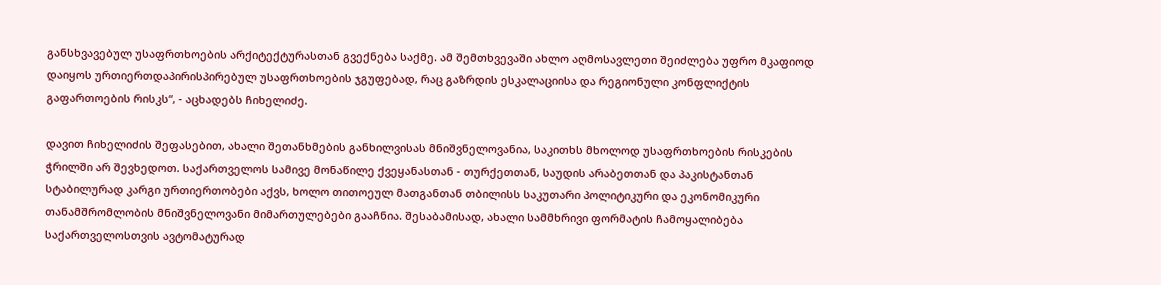განსხვავებულ უსაფრთხოების არქიტექტურასთან გვექნება საქმე. ამ შემთხვევაში ახლო აღმოსავლეთი შეიძლება უფრო მკაფიოდ დაიყოს ურთიერთდაპირისპირებულ უსაფრთხოების ჯგუფებად, რაც გაზრდის ესკალაციისა და რეგიონული კონფლიქტის გაფართოების რისკს“, - აცხადებს ჩიხელიძე.

დავით ჩიხელიძის შეფასებით, ახალი შეთანხმების განხილვისას მნიშვნელოვანია, საკითხს მხოლოდ უსაფრთხოების რისკების ჭრილში არ შევხედოთ. საქართველოს სამივე მონაწილე ქვეყანასთან - თურქეთთან, საუდის არაბეთთან და პაკისტანთან სტაბილურად კარგი ურთიერთობები აქვს, ხოლო თითოეულ მათგანთან თბილისს საკუთარი პოლიტიკური და ეკონომიკური თანამშრომლობის მნიშვნელოვანი მიმართულებები გააჩნია. შესაბამისად, ახალი სამმხრივი ფორმატის ჩამოყალიბება საქართველოსთვის ავტომატურად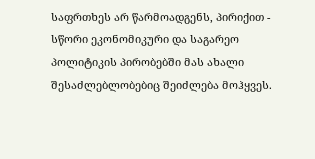საფრთხეს არ წარმოადგენს, პირიქით - სწორი ეკონომიკური და საგარეო პოლიტიკის პირობებში მას ახალი შესაძლებლობებიც შეიძლება მოჰყვეს.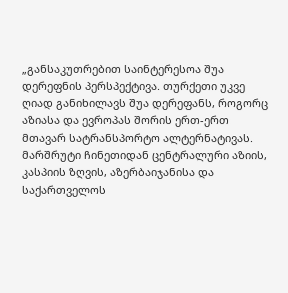„განსაკუთრებით საინტერესოა შუა დერეფნის პერსპექტივა. თურქეთი უკვე ღიად განიხილავს შუა დერეფანს, როგორც აზიასა და ევროპას შორის ერთ-ერთ მთავარ სატრანსპორტო ალტერნატივას. მარშრუტი ჩინეთიდან ცენტრალური აზიის, კასპიის ზღვის, აზერბაიჯანისა და საქართველოს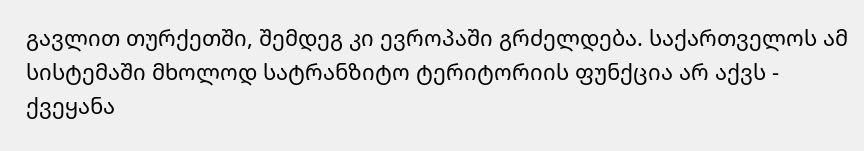გავლით თურქეთში, შემდეგ კი ევროპაში გრძელდება. საქართველოს ამ სისტემაში მხოლოდ სატრანზიტო ტერიტორიის ფუნქცია არ აქვს - ქვეყანა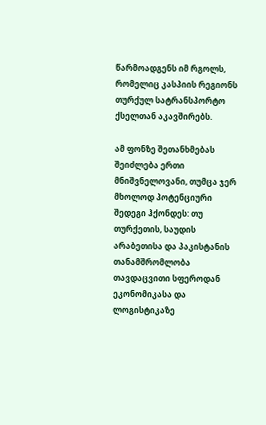წარმოადგენს იმ რგოლს, რომელიც კასპიის რეგიონს თურქულ სატრანსპორტო ქსელთან აკავშირებს.

ამ ფონზე შეთანხმებას შეიძლება ერთი მნიშვნელოვანი, თუმცა ჯერ მხოლოდ პოტენციური შედეგი ჰქონდეს: თუ თურქეთის, საუდის არაბეთისა და პაკისტანის თანამშრომლობა თავდაცვითი სფეროდან ეკონომიკასა და ლოგისტიკაზე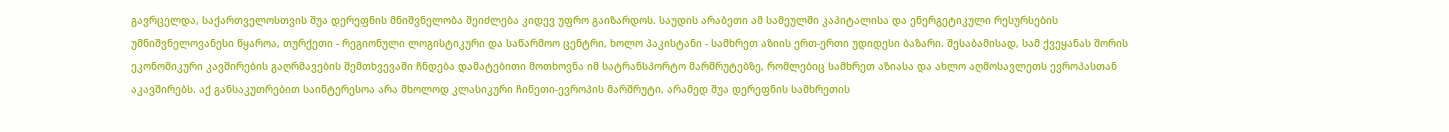გავრცელდა, საქართველოსთვის შუა დერეფნის მნიშვნელობა შეიძლება კიდევ უფრო გაიზარდოს. საუდის არაბეთი ამ სამეულში კაპიტალისა და ენერგეტიკული რესურსების უმნიშვნელოვანესი წყაროა, თურქეთი - რეგიონული ლოგისტიკური და საწარმოო ცენტრი, ხოლო პაკისტანი - სამხრეთ აზიის ერთ-ერთი უდიდესი ბაზარი. შესაბამისად, სამ ქვეყანას შორის ეკონომიკური კავშირების გაღრმავების შემთხვევაში ჩნდება დამატებითი მოთხოვნა იმ სატრანსპორტო მარშრუტებზე, რომლებიც სამხრეთ აზიასა და ახლო აღმოსავლეთს ევროპასთან აკავშირებს. აქ განსაკუთრებით საინტერესოა არა მხოლოდ კლასიკური ჩინეთი-ევროპის მარშრუტი, არამედ შუა დერეფნის სამხრეთის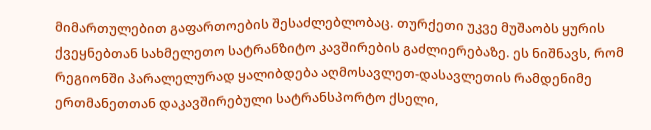მიმართულებით გაფართოების შესაძლებლობაც. თურქეთი უკვე მუშაობს ყურის ქვეყნებთან სახმელეთო სატრანზიტო კავშირების გაძლიერებაზე. ეს ნიშნავს, რომ რეგიონში პარალელურად ყალიბდება აღმოსავლეთ-დასავლეთის რამდენიმე ერთმანეთთან დაკავშირებული სატრანსპორტო ქსელი,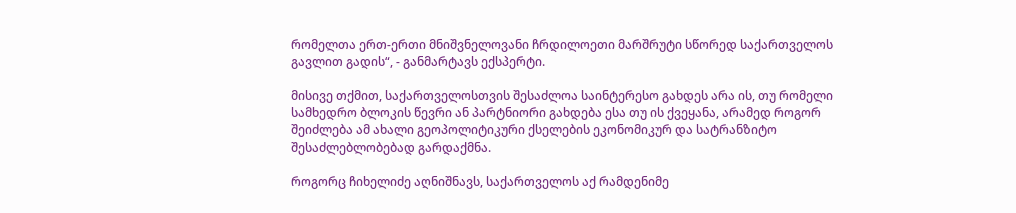რომელთა ერთ-ერთი მნიშვნელოვანი ჩრდილოეთი მარშრუტი სწორედ საქართველოს გავლით გადის“, - განმარტავს ექსპერტი.

მისივე თქმით, საქართველოსთვის შესაძლოა საინტერესო გახდეს არა ის, თუ რომელი სამხედრო ბლოკის წევრი ან პარტნიორი გახდება ესა თუ ის ქვეყანა, არამედ როგორ შეიძლება ამ ახალი გეოპოლიტიკური ქსელების ეკონომიკურ და სატრანზიტო შესაძლებლობებად გარდაქმნა.

როგორც ჩიხელიძე აღნიშნავს, საქართველოს აქ რამდენიმე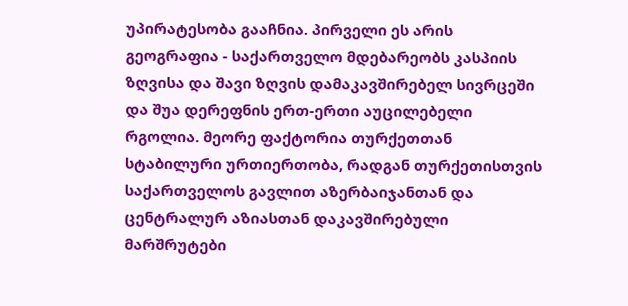უპირატესობა გააჩნია. პირველი ეს არის გეოგრაფია - საქართველო მდებარეობს კასპიის ზღვისა და შავი ზღვის დამაკავშირებელ სივრცეში და შუა დერეფნის ერთ-ერთი აუცილებელი რგოლია. მეორე ფაქტორია თურქეთთან სტაბილური ურთიერთობა, რადგან თურქეთისთვის საქართველოს გავლით აზერბაიჯანთან და ცენტრალურ აზიასთან დაკავშირებული მარშრუტები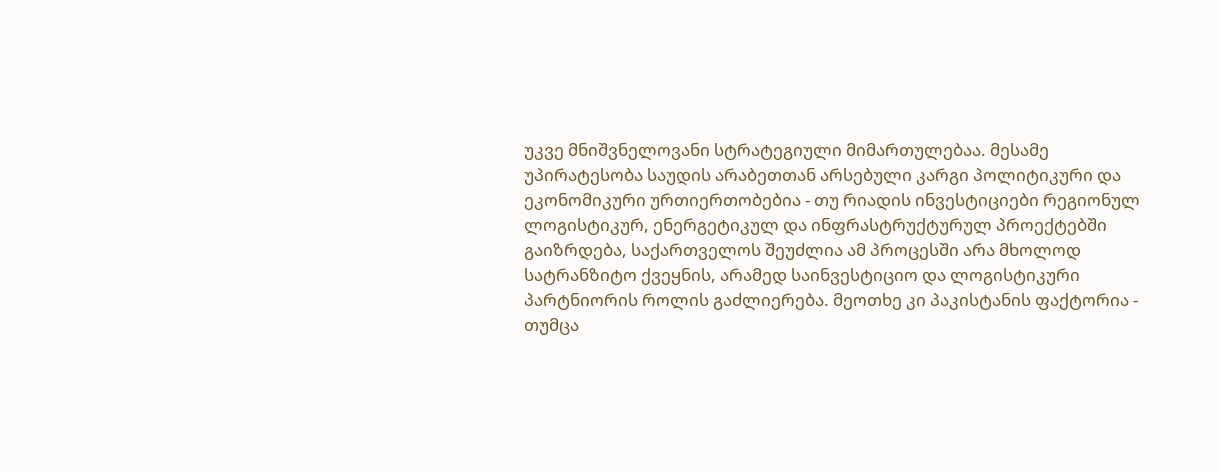უკვე მნიშვნელოვანი სტრატეგიული მიმართულებაა. მესამე უპირატესობა საუდის არაბეთთან არსებული კარგი პოლიტიკური და ეკონომიკური ურთიერთობებია - თუ რიადის ინვესტიციები რეგიონულ ლოგისტიკურ, ენერგეტიკულ და ინფრასტრუქტურულ პროექტებში გაიზრდება, საქართველოს შეუძლია ამ პროცესში არა მხოლოდ სატრანზიტო ქვეყნის, არამედ საინვესტიციო და ლოგისტიკური პარტნიორის როლის გაძლიერება. მეოთხე კი პაკისტანის ფაქტორია - თუმცა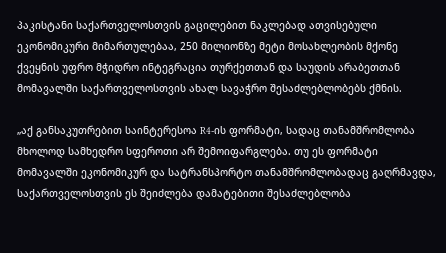პაკისტანი საქართველოსთვის გაცილებით ნაკლებად ათვისებული ეკონომიკური მიმართულებაა, 250 მილიონზე მეტი მოსახლეობის მქონე ქვეყნის უფრო მჭიდრო ინტეგრაცია თურქეთთან და საუდის არაბეთთან მომავალში საქართველოსთვის ახალ სავაჭრო შესაძლებლობებს ქმნის.

„აქ განსაკუთრებით საინტერესოა R4-ის ფორმატი, სადაც თანამშრომლობა მხოლოდ სამხედრო სფეროთი არ შემოიფარგლება. თუ ეს ფორმატი მომავალში ეკონომიკურ და სატრანსპორტო თანამშრომლობადაც გაღრმავდა, საქართველოსთვის ეს შეიძლება დამატებითი შესაძლებლობა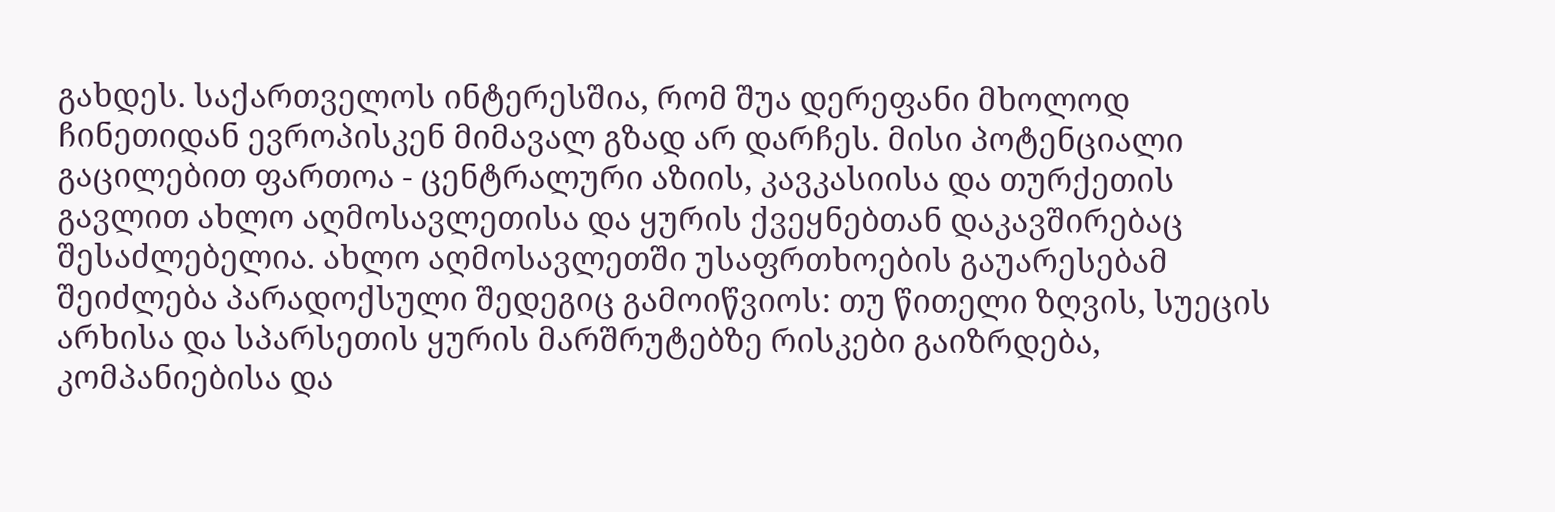გახდეს. საქართველოს ინტერესშია, რომ შუა დერეფანი მხოლოდ ჩინეთიდან ევროპისკენ მიმავალ გზად არ დარჩეს. მისი პოტენციალი გაცილებით ფართოა - ცენტრალური აზიის, კავკასიისა და თურქეთის გავლით ახლო აღმოსავლეთისა და ყურის ქვეყნებთან დაკავშირებაც შესაძლებელია. ახლო აღმოსავლეთში უსაფრთხოების გაუარესებამ შეიძლება პარადოქსული შედეგიც გამოიწვიოს: თუ წითელი ზღვის, სუეცის არხისა და სპარსეთის ყურის მარშრუტებზე რისკები გაიზრდება, კომპანიებისა და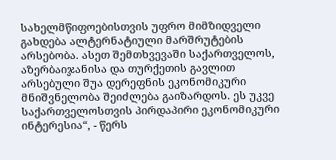სახელმწიფოებისთვის უფრო მიმზიდველი გახდება ალტერნატიული მარშრუტების არსებობა. ასეთ შემთხვევაში საქართველოს, აზერბაიჯანისა და თურქეთის გავლით არსებული შუა დერეფნის ეკონომიკური მნიშვნელობა შეიძლება გაიზარდოს. ეს უკვე საქართველოსთვის პირდაპირი ეკონომიკური ინტერესია“, - წერს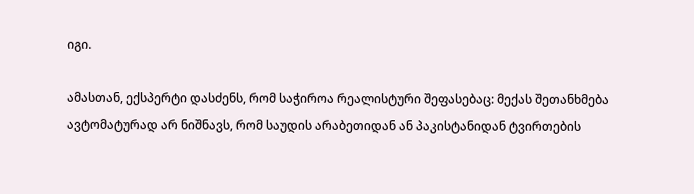იგი.

ამასთან, ექსპერტი დასძენს, რომ საჭიროა რეალისტური შეფასებაც: მექას შეთანხმება ავტომატურად არ ნიშნავს, რომ საუდის არაბეთიდან ან პაკისტანიდან ტვირთების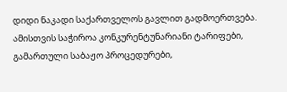დიდი ნაკადი საქართველოს გავლით გადმოერთვება. ამისთვის საჭიროა კონკურენტუნარიანი ტარიფები, გამართული საბაჟო პროცედურები,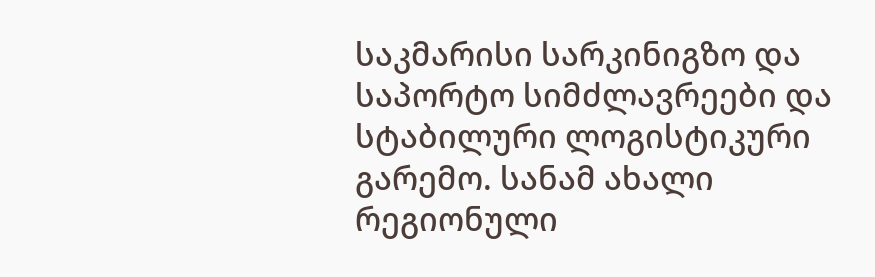საკმარისი სარკინიგზო და საპორტო სიმძლავრეები და სტაბილური ლოგისტიკური გარემო. სანამ ახალი რეგიონული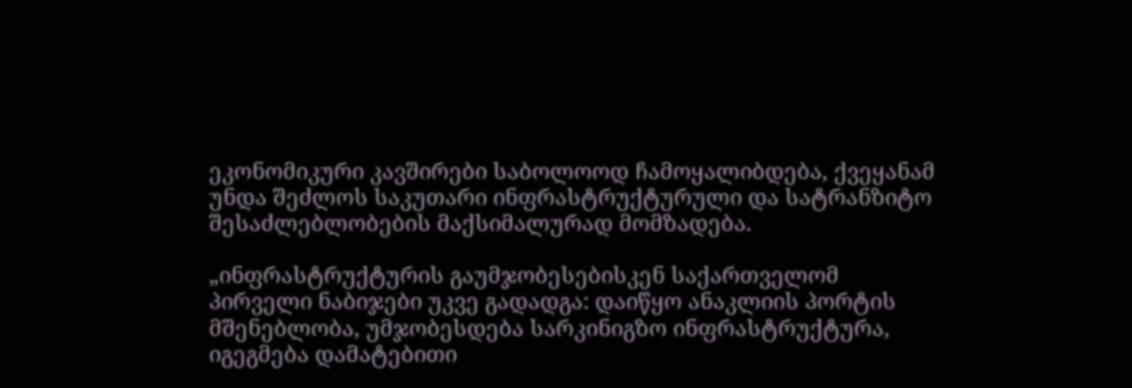ეკონომიკური კავშირები საბოლოოდ ჩამოყალიბდება, ქვეყანამ უნდა შეძლოს საკუთარი ინფრასტრუქტურული და სატრანზიტო შესაძლებლობების მაქსიმალურად მომზადება.

„ინფრასტრუქტურის გაუმჯობესებისკენ საქართველომ პირველი ნაბიჯები უკვე გადადგა: დაიწყო ანაკლიის პორტის მშენებლობა, უმჯობესდება სარკინიგზო ინფრასტრუქტურა, იგეგმება დამატებითი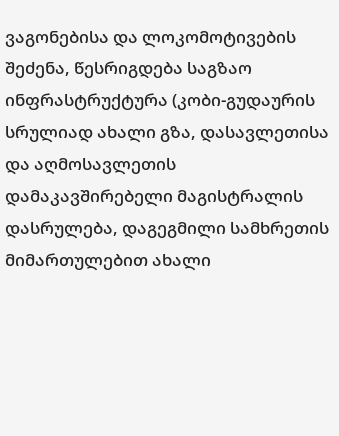ვაგონებისა და ლოკომოტივების შეძენა, წესრიგდება საგზაო ინფრასტრუქტურა (კობი-გუდაურის სრულიად ახალი გზა, დასავლეთისა და აღმოსავლეთის დამაკავშირებელი მაგისტრალის დასრულება, დაგეგმილი სამხრეთის მიმართულებით ახალი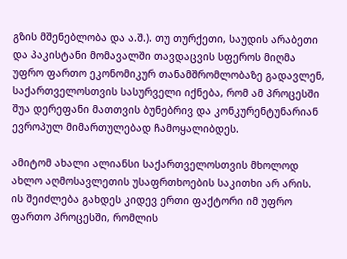გზის მშენებლობა და ა.შ.). თუ თურქეთი, საუდის არაბეთი და პაკისტანი მომავალში თავდაცვის სფეროს მიღმა უფრო ფართო ეკონომიკურ თანამშრომლობაზე გადავლენ, საქართველოსთვის სასურველი იქნება, რომ ამ პროცესში შუა დერეფანი მათთვის ბუნებრივ და კონკურენტუნარიან ევროპულ მიმართულებად ჩამოყალიბდეს.

ამიტომ ახალი ალიანსი საქართველოსთვის მხოლოდ ახლო აღმოსავლეთის უსაფრთხოების საკითხი არ არის. ის შეიძლება გახდეს კიდევ ერთი ფაქტორი იმ უფრო ფართო პროცესში, რომლის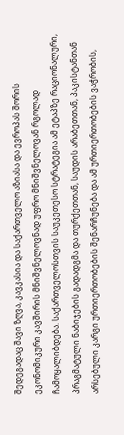შედეგადაც შავი ზღვა, კავკასია და საქართველო აზიასა და ევროპას შორის ეკონომიკური კავშირის მნიშვნელოვნად უფრო მნიშვნელოვან რგოლად ჩამოყალიბდება. საქართველოსთვის საუკეთესო სტრატეგია ამ ეტაპზე რაციონალური, პრაგმატული ნაბიჯების გადადგმა და თურქეთთან, საუდის არაბეთთან, პაკისტანთან არსებული კარგი ურთიერთობების შენარჩუნება და ამ ურთიერთობების ვაჭრობის,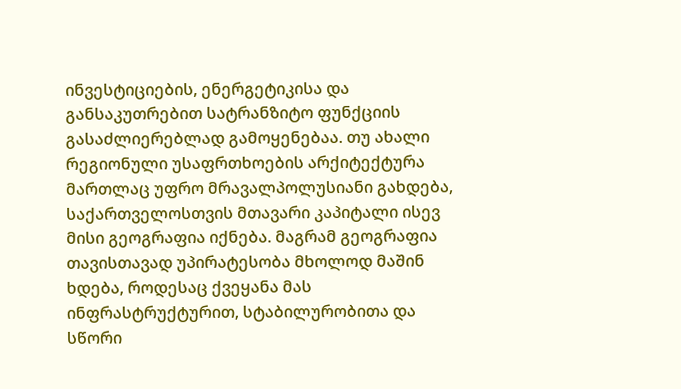ინვესტიციების, ენერგეტიკისა და განსაკუთრებით სატრანზიტო ფუნქციის გასაძლიერებლად გამოყენებაა. თუ ახალი რეგიონული უსაფრთხოების არქიტექტურა მართლაც უფრო მრავალპოლუსიანი გახდება, საქართველოსთვის მთავარი კაპიტალი ისევ მისი გეოგრაფია იქნება. მაგრამ გეოგრაფია თავისთავად უპირატესობა მხოლოდ მაშინ ხდება, როდესაც ქვეყანა მას ინფრასტრუქტურით, სტაბილურობითა და სწორი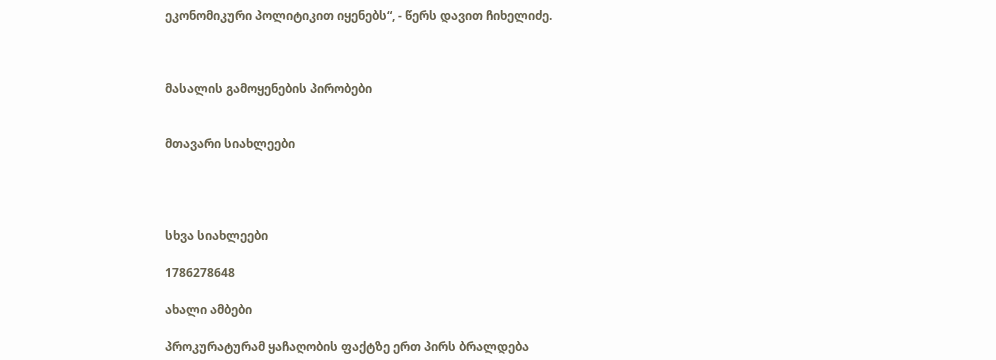ეკონომიკური პოლიტიკით იყენებს“, - წერს დავით ჩიხელიძე.



მასალის გამოყენების პირობები


მთავარი სიახლეები




სხვა სიახლეები

1786278648

ახალი ამბები

პროკურატურამ ყაჩაღობის ფაქტზე ერთ პირს ბრალდება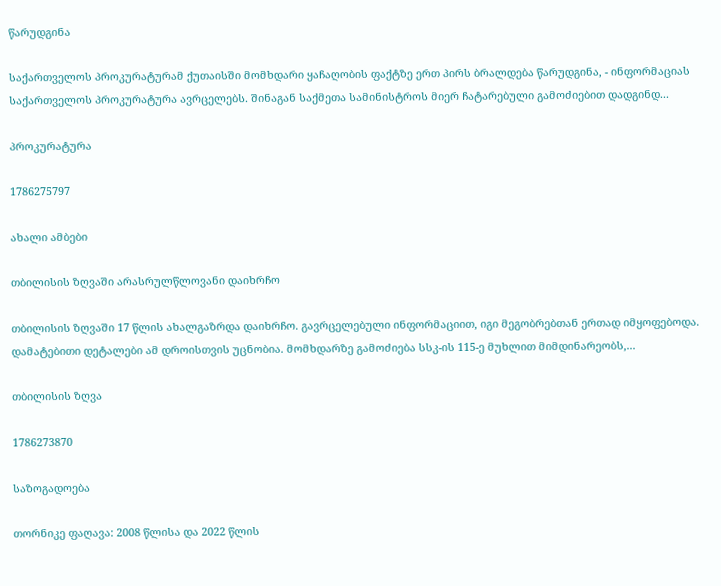წარუდგინა

საქართველოს პროკურატურამ ქუთაისში მომხდარი ყაჩაღობის ფაქტზე ერთ პირს ბრალდება წარუდგინა, - ინფორმაციას საქართველოს პროკურატურა ავრცელებს. შინაგან საქმეთა სამინისტროს მიერ ჩატარებული გამოძიებით დადგინდ...

პროკურატურა

1786275797

ახალი ამბები

თბილისის ზღვაში არასრულწლოვანი დაიხრჩო

თბილისის ზღვაში 17 წლის ახალგაზრდა დაიხრჩო. გავრცელებული ინფორმაციით, იგი მეგობრებთან ერთად იმყოფებოდა.  დამატებითი დეტალები ამ დროისთვის უცნობია. მომხდარზე გამოძიება სსკ-ის 115-ე მუხლით მიმდინარეობს,...

თბილისის ზღვა

1786273870

საზოგადოება

თორნიკე ფაღავა: 2008 წლისა და 2022 წლის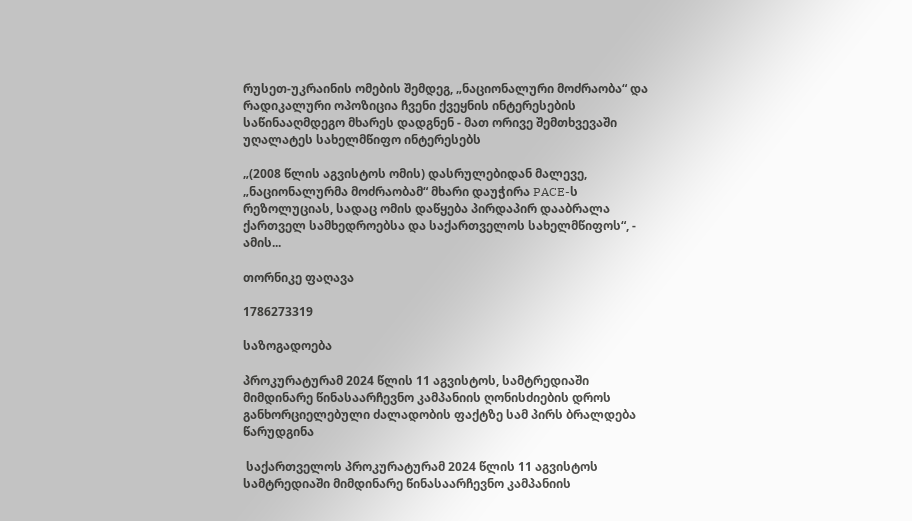რუსეთ-უკრაინის ომების შემდეგ, „ნაციონალური მოძრაობა“ და რადიკალური ოპოზიცია ჩვენი ქვეყნის ინტერესების საწინააღმდეგო მხარეს დადგნენ - მათ ორივე შემთხვევაში უღალატეს სახელმწიფო ინტერესებს

„(2008 წლის აგვისტოს ომის) დასრულებიდან მალევე, „ნაციონალურმა მოძრაობამ“ მხარი დაუჭირა PACE-ს რეზოლუციას, სადაც ომის დაწყება პირდაპირ დააბრალა ქართველ სამხედროებსა და საქართველოს სახელმწიფოს“, - ამის...

თორნიკე ფაღავა

1786273319

საზოგადოება

პროკურატურამ 2024 წლის 11 აგვისტოს, სამტრედიაში მიმდინარე წინასაარჩევნო კამპანიის ღონისძიების დროს განხორციელებული ძალადობის ფაქტზე სამ პირს ბრალდება წარუდგინა

 საქართველოს პროკურატურამ 2024 წლის 11 აგვისტოს სამტრედიაში მიმდინარე წინასაარჩევნო კამპანიის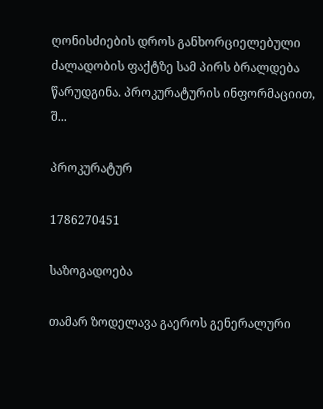ღონისძიების დროს განხორციელებული ძალადობის ფაქტზე სამ პირს ბრალდება წარუდგინა. პროკურატურის ინფორმაციით, შ...

პროკურატურ

1786270451

საზოგადოება

თამარ ზოდელავა გაეროს გენერალური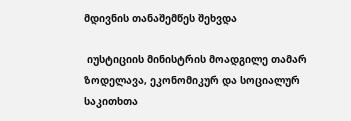მდივნის თანაშემწეს შეხვდა

 იუსტიციის მინისტრის მოადგილე თამარ ზოდელავა, ეკონომიკურ და სოციალურ საკითხთა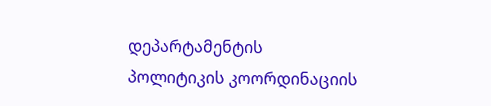დეპარტამენტის პოლიტიკის კოორდინაციის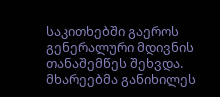საკითხებში გაეროს გენერალური მდივნის თანაშემწეს შეხვდა. მხარეებმა განიხილეს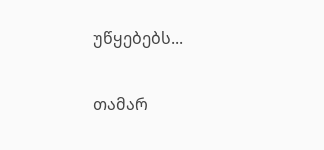უწყებებს...

თამარ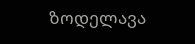ზოდელავა